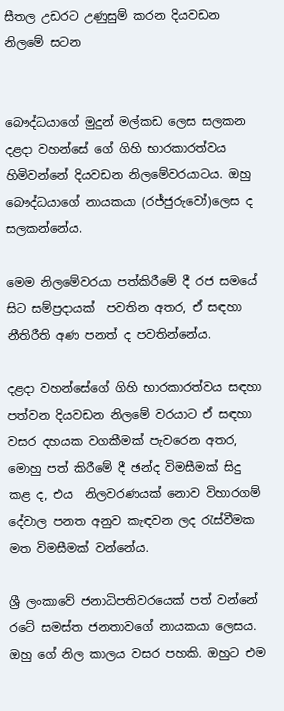සීතල උඩරට උණුසුම් කරන දියවඩන නිලමේ සටන


බෞද්ධයාගේ මුදුන් මල්කඩ ලෙස සලකන දළදා වහන්සේ ගේ ගිහි භාරකාරත්වය හිමිවන්නේ දියවඩන නිලමේවරයාටය. ඔහු බෞද්ධයාගේ නායකයා (රජ්ජුරුවෝ)ලෙස ද සලකන්නේය.

මෙම නිලමේවරයා පත්කිරීමේ දී රජ සමයේ සිට සම්ප්‍රදායක්  පවතින අතර, ඒ සඳහා නීතිරීති අණ පනත් ද පවතින්නේය.

දළදා වහන්සේගේ ගිහි භාරකාරත්වය සඳහා පත්වන දියවඩන නිලමේ වරයාට ඒ සඳහා වසර දහයක වගකීමක් පැවරෙන අතර, මොහු පත් කිරීමේ දී ඡන්ද විමසීමක් සිදු කළ ද, එය  නිලවරණයක් නොව විහාරගම් දේවාල පනත අනුව කැඳවන ලද රැස්වීමක මත විමසීමක් වන්නේය.

ශ්‍රී ලංකාවේ ජනාධිපතිවරයෙක් පත් වන්නේ රටේ සමස්ත ජනතාවගේ නායකයා ලෙසය. ඔහු ගේ නිල කාලය වසර පහකි. ඔහුට එම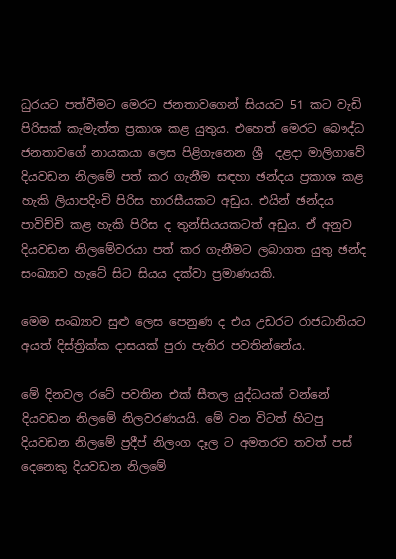ධුරයට පත්වීමට මෙරට ජනතාවගෙන් සියයට 51 කට වැඩි පිරිසක් කැමැත්ත ප්‍රකාශ කළ යුතුය. එහෙත් මෙරට බෞද්ධ ජනතාවගේ නායකයා ලෙස පිළිගැනෙන ශ්‍රී  දළදා මාලිගාවේ දියවඩන නිලමේ පත් කර ගැනීම සඳහා ඡන්දය ප්‍රකාශ කළ හැකි ලියාපදිංචි පිරිස හාරසීයකට අඩුය. එයින් ඡන්දය පාවිච්චි කළ හැකි පිරිස ද තුන්සියයකටත් අඩුය. ඒ අනුව දියවඩන නිලමේවරයා පත් කර ගැනීමට ලබාගත යුතු ඡන්ද සංඛ්‍යාව හැටේ සිට සියය දක්වා ප්‍රමාණයකි.

මෙම සංඛ්‍යාව සුළු ලෙස පෙනුණ ද එය උඩරට රාජධානියට අයත් දිස්ත්‍රික්ක දාසයක් පුරා පැතිර පවතින්නේය.

මේ දිනවල රටේ පවතින එක් සීතල යුද්ධයක් වන්නේ දියවඩන නිලමේ නිලවරණයයි. මේ වන විටත් හිටපු දියවඩන නිලමේ ප්‍රදීප් නිලංග දෑල ට අමතරව තවත් පස් දෙනෙකු දියවඩන නිලමේ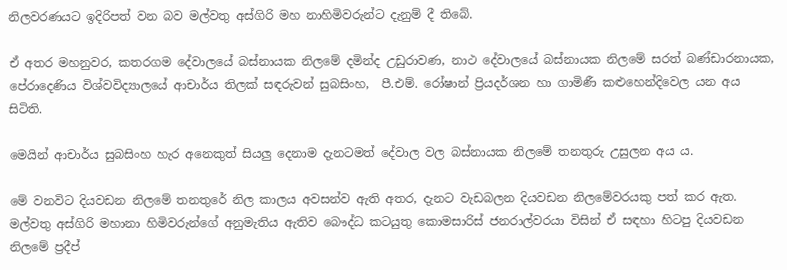නිලවරණයට ඉදිරිපත් වන බව මල්වතු අස්ගිරි මහ නාහිමිවරුන්ට දැනුම් දී තිබේ.

ඒ අතර මහනුවර, කතරගම දේවාලයේ බස්නායක නිලමේ දමින්ද උඩුරාවණ, නාථ දේවාලයේ බස්නායක නිලමේ සරත් බණ්ඩාරනායක, පේරාදෙණිය විශ්වවිද්‍යාලයේ ආචාර්ය තිලක් සඳරුවන් සුබසිංහ,  පී.එම්. රෝෂාන් ප්‍රියදර්ශන හා ගාමිණී කළුහෙන්දිවෙල යන අය සිටිති.

මෙයින් ආචාර්ය සුබසිංහ හැර අනෙකුත් සියලු‍ දෙනාම දැනටමත් දේවාල වල බස්නායක නිලමේ තනතුරු උසුලන අය ය.

මේ වනවිට දියවඩන නිලමේ තනතුරේ නිල කාලය අවසන්ව ඇති අතර, දැනට වැඩබලන දියවඩන නිලමේවරයකු පත් කර ඇත. මල්වතු අස්ගිරි මහානා හිමිවරුන්ගේ අනුමැතිය ඇතිව බෞද්ධ කටයුතු කොමසාරිස් ජනරාල්වරයා විසින් ඒ සඳහා හිටපු දියවඩන නිලමේ ප්‍රදීප්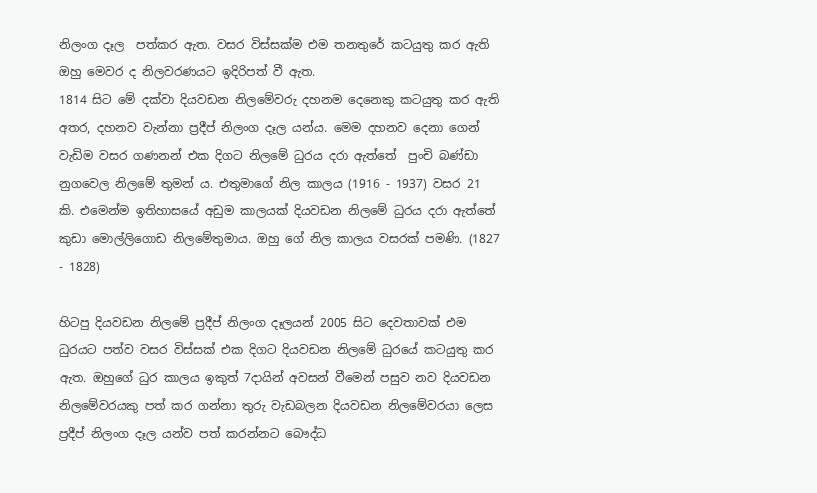නිලංග දෑල  පත්කර ඇත. වසර විස්සක්ම එම තනතුරේ කටයුතු කර ඇති ඔහු මෙවර ද නිලවරණයට ඉදිරිපත් වී ඇත.
1814 සිට මේ දක්වා දියවඩන නිලමේවරු දහනම දෙනෙකු කටයුතු කර ඇති අතර, දහනව වැන්නා ප්‍රදීප් නිලංග දෑල යන්ය. මෙම දහනව දෙනා ගෙන් වැඩිම වසර ගණනන් එක දිගට නිලමේ ධුරය දරා ඇත්තේ  පුංචි බණ්ඩා නුගවෙල නිලමේ තුමන් ය. එතුමාගේ නිල කාලය (1916 - 1937) වසර 21 කි. එමෙන්ම ඉතිහාසයේ අඩුම කාලයක් දියවඩන නිලමේ ධුරය දරා ඇත්තේ කුඩා මොල්ලිගොඩ නිලමේතුමාය. ඔහු ගේ නිල කාලය වසරක් පමණි. (1827 - 1828)

හිටපු දියවඩන නිලමේ ප්‍රදීප් නිලංග දෑලයන් 2005 සිට දෙවතාවක් එම ධුරයට පත්ව වසර විස්සක් එක දිගට දියවඩන නිලමේ ධුරයේ කටයුතු කර ඇත. ඔහුගේ ධුර කාලය ඉකුත් 7දායින් අවසන් වීමෙන් පසුව නව දියවඩන නිලමේවරයකු පත් කර ගන්නා තුරු වැඩබලන දියවඩන නිලමේවරයා ලෙස ප්‍රදීප් නිලංග දෑල යන්ව පත් කරන්නට බෞද්ධ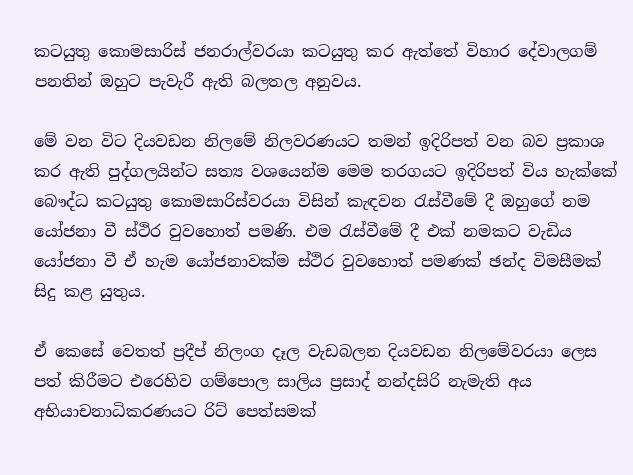කටයුතු කොමසාරිස් ජනරාල්වරයා කටයුතු කර ඇත්තේ විහාර දේවාලගම් පනතින් ඔහුට පැවැරී ඇති බලතල අනුවය.

මේ වන විට දියවඩන නිලමේ නිලවරණයට තමන් ඉදිරිපත් වන බව ප්‍රකාශ කර ඇති පුද්ගලයින්ට සත්‍ය වශයෙන්ම මෙම තරගයට ඉදිරිපත් විය හැක්කේ බෞද්ධ කටයුතු කොමසාරිස්වරයා විසින් කැඳවන රැස්වීමේ දී ඔහුගේ නම යෝජනා වී ස්ථිර වුවහොත් පමණි. එම රැස්වීමේ දී එක් නමකට වැඩිය යෝජනා වී ඒ හැම යෝජනාවක්ම ස්ථිර වුවහොත් පමණක් ඡන්ද විමසීමක් සිදු කළ යුතුය.

ඒ කෙසේ වෙතත් ප්‍රදීප් නිලංග දෑල වැඩබලන දියවඩන නිලමේවරයා ලෙස පත් කිරීමට එරෙහිව ගම්පොල සාලිය ප්‍රසාද් නන්දසිරි නැමැති අය අභියාචනාධිකරණයට රිට් පෙත්සමක්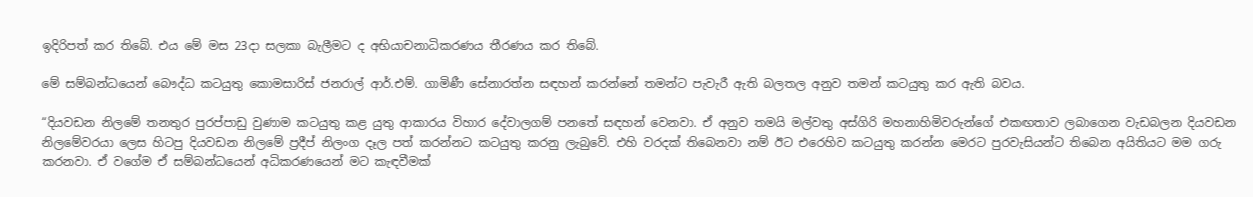ඉදිරිපත් කර තිබේ. එය මේ මස 23දා සලකා බැලීමට ද අභියාචනාධිකරණය තීරණය කර තිබේ.

මේ සම්බන්ධයෙන් බෞද්ධ කටයුතු කොමසාරිස් ජනරාල් ආර්.එම්. ගාමිණී සේනාරත්න සඳහන් කරන්නේ තමන්ට පැවැරී ඇති බලතල අනුව තමන් කටයුතු කර ඇති බවය.

“දියවඩන නිලමේ තනතුර පුරප්පාඩු වුණාම කටයුතු කළ යුතු ආකාරය විහාර දේවාලගම් පනතේ සඳහන් වෙනවා. ඒ අනුව තමයි මල්වතු අස්ගිරි මහනාහිමිවරුන්ගේ එකඟතාව ලබාගෙන වැඩබලන දියවඩන නිලමේවරයා ලෙස හිටපු දියවඩන නිලමේ ප්‍රදීප් නිලංග දෑල පත් කරන්නට කටයුතු කරනු ලැබුවේ. එහි වරදක් තිබෙනවා නම් ඊට එරෙහිව කටයුතු කරන්න මෙරට පුරවැසියන්ට තිබෙන අයිතියට මම ගරු කරනවා. ඒ වගේම ඒ සම්බන්ධයෙන් අධිකරණයෙන් මට කැඳවීමක්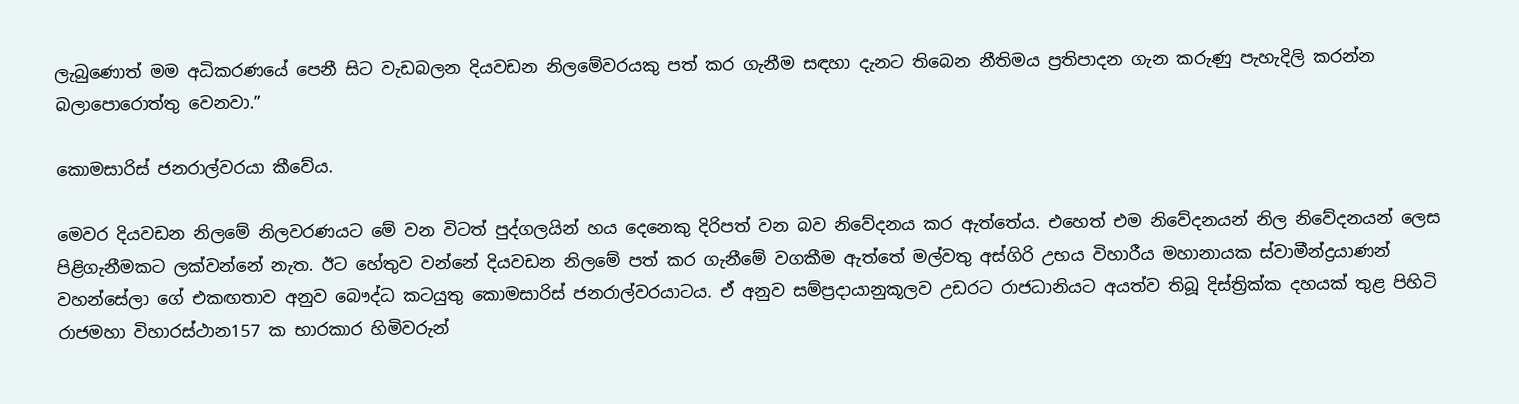ලැබුණොත් මම අධිකරණයේ පෙනී සිට වැඩබලන දියවඩන නිලමේවරයකු පත් කර ගැනීම සඳහා දැනට තිබෙන නීතිමය ප්‍රතිපාදන ගැන කරුණු පැහැදිලි කරන්න බලාපොරොත්තු වෙනවා.”

කොමසාරිස් ජනරාල්වරයා කීවේය.

මෙවර දියවඩන නිලමේ නිලවරණයට මේ වන විටත් පුද්ගලයින් හය දෙනෙකු දිරිපත් වන බව නිවේදනය කර ඇත්තේය. එහෙත් එම නිවේදනයන් නිල නිවේදනයන් ලෙස පිළිගැනීමකට ලක්වන්නේ නැත. ඊට හේතුව වන්නේ දියවඩන නිලමේ පත් කර ගැනීමේ වගකීම ඇත්තේ මල්වතු අස්ගිරි උභය විහාරීය මහානායක ස්වාමීන්ද්‍රයාණන් වහන්සේලා ගේ එකඟතාව අනුව බෞද්ධ කටයුතු කොමසාරිස් ජනරාල්වරයාටය. ඒ අනුව සම්ප්‍රදායානුකූලව උඩරට රාජධානියට අයත්ව තිබූ දිස්ත්‍රික්ක දහයක් තුළ පිහිටි රාජමහා විහාරස්ථාන157 ක භාරකාර හිමිවරුන්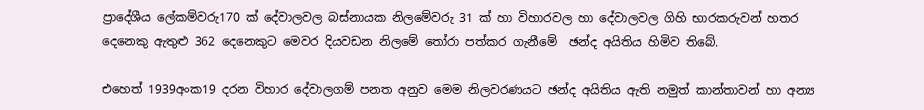ප්‍රාදේශීය ලේකම්වරු170 ක් දේවාලවල බස්නායක නිලමේවරු 31 ක් හා විහාරවල හා දේවාලවල ගිහි භාරකරුවන් හතර දෙනෙකු ඇතුළු 362 දෙනෙකුට මෙවර දියවඩන නිලමේ තෝරා පත්කර ගැනීමේ  ඡන්ද අයිතිය හිමිව තිබේ.

එහෙත් 1939අංක19 දරන විහාර දේවාලගම් පනත අනුව මෙම නිලවරණයට ඡන්ද අයිතිය ඇති නමුත් කාන්තාවන් හා අන්‍ය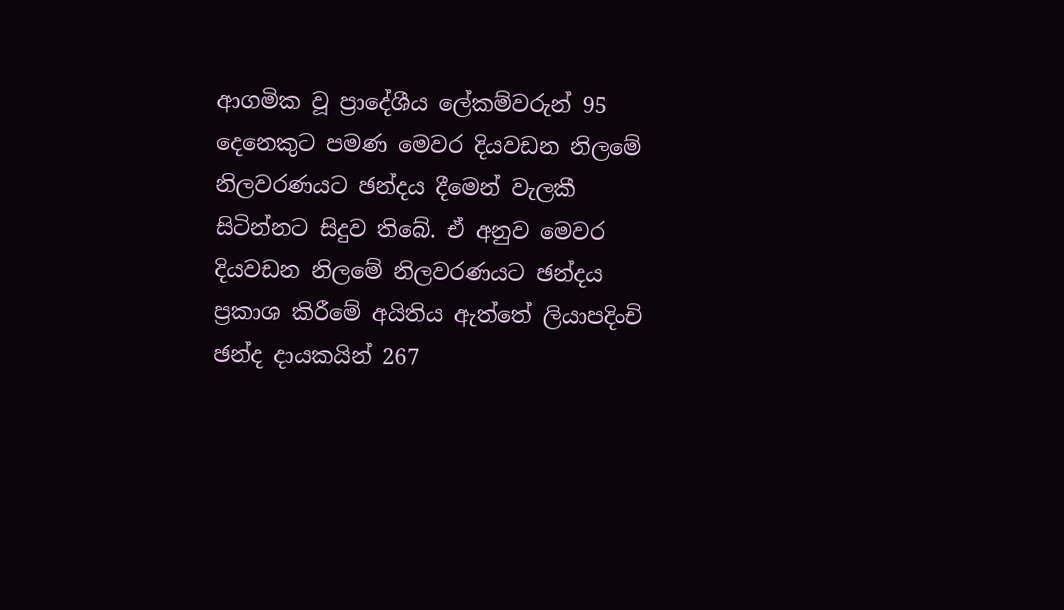ආගමික වූ ප්‍රාදේශීය ලේකම්වරුන් 95 දෙනෙකුට පමණ මෙවර දියවඩන නිලමේ නිලවරණයට ඡන්දය දීමෙන් වැලකී සිටින්නට සිදුව තිබේ. ඒ අනුව මෙවර දියවඩන නිලමේ නිලවරණයට ඡන්දය ප්‍රකාශ කිරීමේ අයිතිය ඇත්තේ ලියාපදිංචි ඡන්ද දායකයින් 267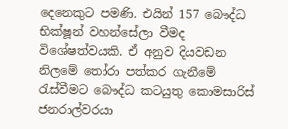දෙනෙකුට පමණි. එයින් 157 බෞද්ධ භික්ෂූන් වහන්සේලා වීමද විශේෂත්වයකි. ඒ අනුව දියවඩන නිලමේ තෝරා පත්කර ගැනීමේ රැස්වීමට බෞද්ධ කටයුතු කොමසාරිස් ජනරාල්වරයා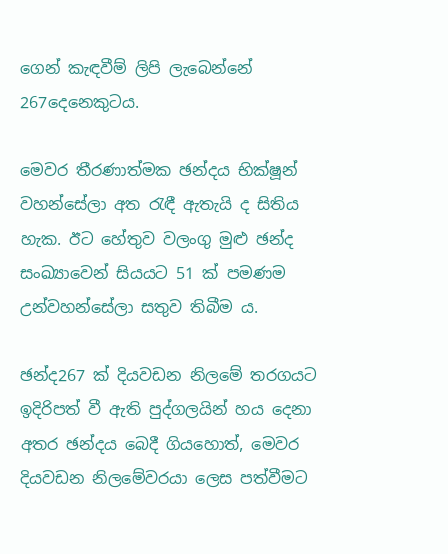ගෙන් කැඳවීම් ලිපි ලැබෙන්නේ 267දෙනෙකුටය.

මෙවර තීරණාත්මක ඡන්දය භික්ෂූන් වහන්සේලා අත රැඳී ඇතැයි ද සිතිය හැක. ඊට හේතුව වලංගු මුළු ඡන්ද සංඛ්‍යාවෙන් සියයට 51 ක් පමණම උන්වහන්සේලා සතුව තිබීම ය.

ඡන්ද267 ක් දියවඩන නිලමේ තරගයට ඉදිරිපත් වී ඇති පුද්ගලයින් හය දෙනා අතර ඡන්දය බෙදී ගියහොත්, මෙවර දියවඩන නිලමේවරයා ලෙස පත්වීමට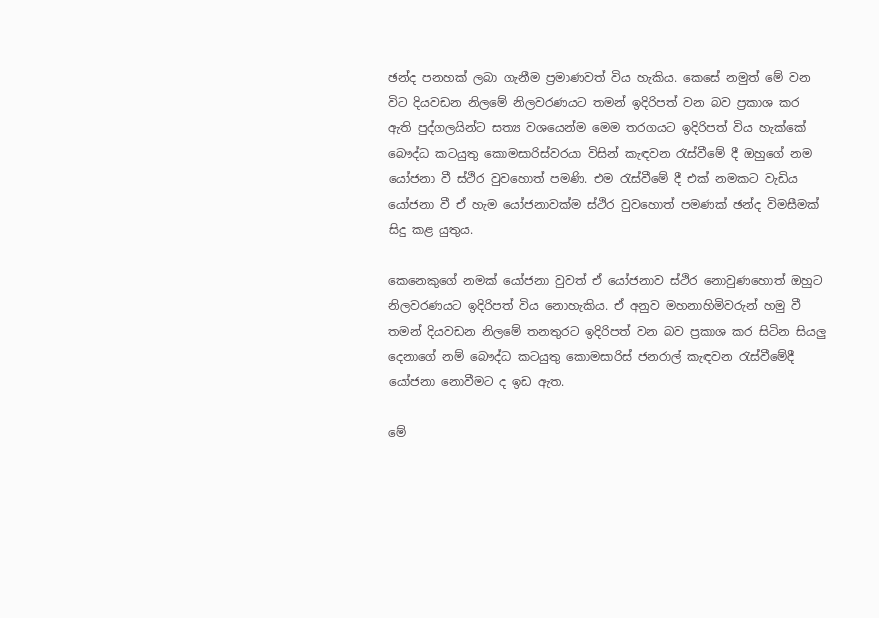ඡන්ද පනහක් ලබා ගැනීම ප්‍රමාණවත් විය හැකිය. කෙසේ නමුත් මේ වන විට දියවඩන නිලමේ නිලවරණයට තමන් ඉදිරිපත් වන බව ප්‍රකාශ කර ඇති පුද්ගලයින්ට සත්‍ය වශයෙන්ම මෙම තරගයට ඉදිරිපත් විය හැක්කේ බෞද්ධ කටයුතු කොමසාරිස්වරයා විසින් කැඳවන රැස්වීමේ දී ඔහුගේ නම යෝජනා වී ස්ථිර වුවහොත් පමණි. එම රැස්වීමේ දී එක් නමකට වැඩිය යෝජනා වී ඒ හැම යෝජනාවක්ම ස්ථිර වුවහොත් පමණක් ඡන්ද විමසීමක් සිදු කළ යුතුය.

කෙනෙකුගේ නමක් යෝජනා වුවත් ඒ යෝජනාව ස්ථිර නොවුණහොත් ඔහුට නිලවරණයට ඉදිරිපත් විය නොහැකිය. ඒ අනුව මහනාහිමිවරුන් හමු වී තමන් දියවඩන නිලමේ තනතුරට ඉදිරිපත් වන බව ප්‍රකාශ කර සිටින සියලු‍ දෙනාගේ නම් බෞද්ධ කටයුතු කොමසාරිස් ජනරාල් කැඳවන රැස්වීමේදී යෝජනා නොවීමට ද ඉඩ ඇත.

මේ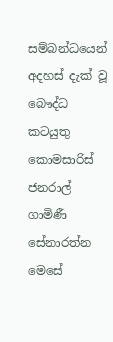සම්බන්ධයෙන් අදහස් දැක් වූ බෞද්ධ කටයුතු කොමසාරිස් ජනරාල් ගාමිණී සේනාරත්න මෙසේ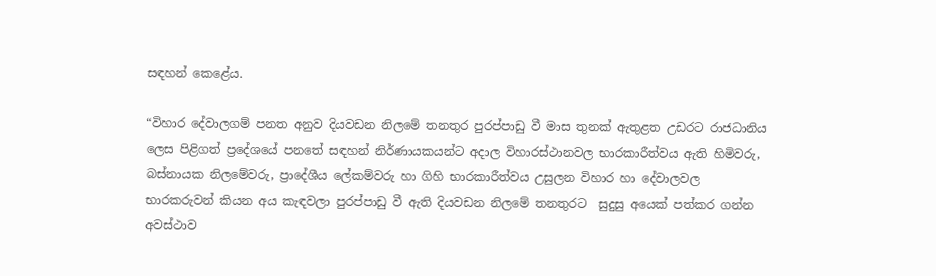සඳහන් කෙළේය.

“විහාර දේවාලගම් පනත අනුව දියවඩන නිලමේ තනතුර පුරප්පාඩු වී මාස තුනක් ඇතුළත උඩරට රාජධානිය ලෙස පිළිගත් ප්‍රදේශයේ පනතේ සඳහන් නිර්ණායකයන්ට අදාල විහාරස්ථානවල භාරකාරීත්වය ඇති හිමිවරු, බස්නායක නිලමේවරු, ප්‍රාදේශීය ලේකම්වරු හා ගිහි භාරකාරීත්වය උසුලන විහාර හා දේවාලවල භාරකරුවන් කියන අය කැඳවලා පුරප්පාඩු වී ඇති දියවඩන නිලමේ තනතුරට  සුදුසු අයෙක් පත්කර ගන්න අවස්ථාව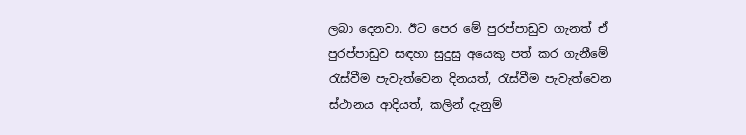ලබා දෙනවා. ඊට පෙර මේ පුරප්පාඩුව ගැනත් ඒ පුරප්පාඩුව සඳහා සුදුසු අයෙකු පත් කර ගැනීමේ රැස්වීම පැවැත්වෙන දිනයත්, රැස්වීම පැවැත්වෙන ස්ථානය ආදියත්, කලින් දැනුම්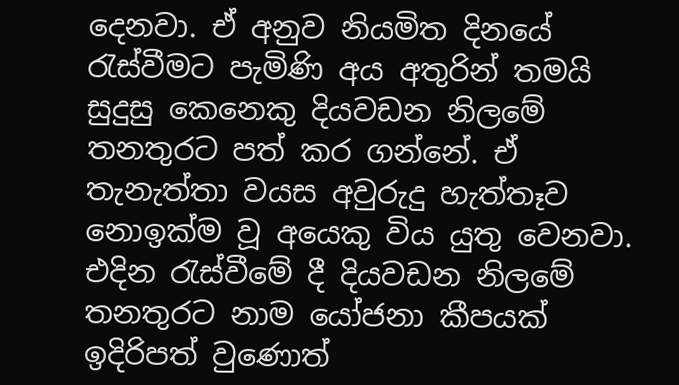දෙනවා. ඒ අනුව නියමිත දිනයේ රැස්වීමට පැමිණි අය අතුරින් තමයි සුදුසු කෙනෙකු දියවඩන නිලමේ තනතුරට පත් කර ගන්නේ. ඒ තැනැත්තා වයස අවුරුදු හැත්තෑව නොඉක්ම වූ අයෙකු විය යුතු වෙනවා. එදින රැස්වීමේ දී දියවඩන නිලමේ තනතුරට නාම යෝජනා කීපයක් ඉදිරිපත් වුණොත්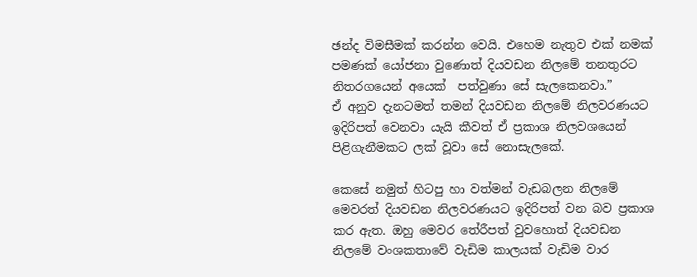ඡන්ද විමසීමක් කරන්න වෙයි. එහෙම නැතුව එක් නමක් පමණක් යෝජනා වුණොත් දියවඩන නිලමේ තනතුරට නිතරගයෙන් අයෙක්  පත්වුණා සේ සැලකෙනවා.”
ඒ අනුව දැනටමත් තමන් දියවඩන නිලමේ නිලවරණයට ඉදිරිපත් වෙනවා යැයි කීවත් ඒ ප්‍රකාශ නිලවශයෙන් පිළිගැනීමකට ලක් වූවා සේ නොසැලකේ.

කෙසේ නමුත් හිටපු හා වත්මන් වැඩබලන නිලමේ මෙවරත් දියවඩන නිලවරණයට ඉදිරිපත් වන බව ප්‍රකාශ කර ඇත. ඔහු මෙවර තේරීපත් වුවහොත් දියවඩන නිලමේ වංශකතාවේ වැඩිම කාලයක් වැඩිම වාර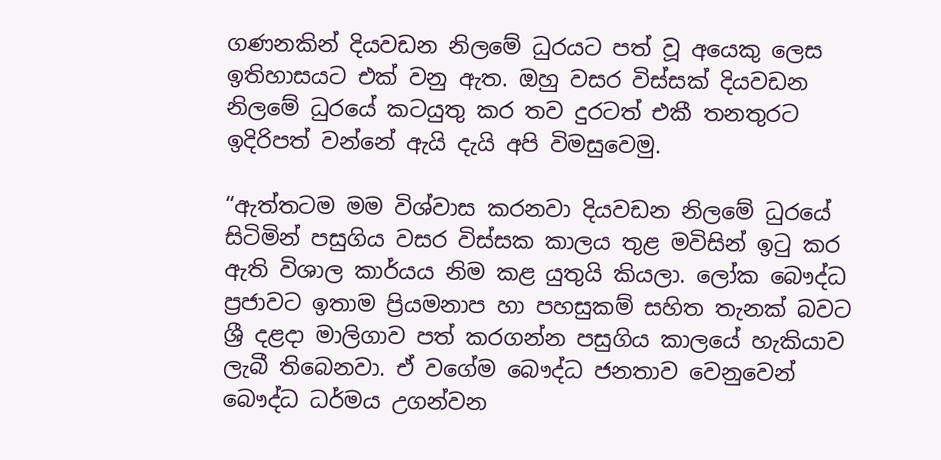ගණනකින් දියවඩන නිලමේ ධුරයට පත් වූ අයෙකු ලෙස ඉතිහාසයට එක් වනු ඇත. ඔහු වසර විස්සක් දියවඩන නිලමේ ධුරයේ කටයුතු කර තව දුරටත් එකී තනතුරට ඉදිරිපත් වන්නේ ඇයි දැයි අපි විමසුවෙමු.

“ඇත්තටම මම විශ්වාස කරනවා දියවඩන නිලමේ ධුරයේ සිටිමින් පසුගිය වසර විස්සක කාලය තුළ මවිසින් ඉටු කර ඇති විශාල කාර්යය නිම කළ යුතුයි කියලා. ලෝක බෞද්ධ ප්‍රජාවට ඉතාම ප්‍රියමනාප හා පහසුකම් සහිත තැනක් බවට ශ්‍රී දළදා මාලිගාව පත් කරගන්න පසුගිය කාලයේ හැකියාව ලැබී තිබෙනවා. ඒ වගේම බෞද්ධ ජනතාව වෙනුවෙන් බෞද්ධ ධර්මය උගන්වන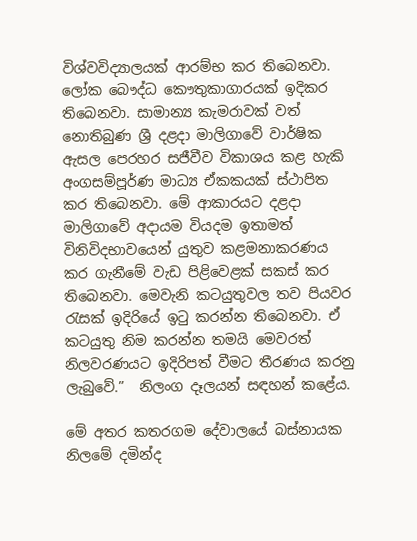විශ්වවිද්‍යාලයක් ආරම්භ කර තිබෙනවා. ලෝක බෞද්ධ කෞතුකාගාරයක් ඉදිකර තිබෙනවා. සාමාන්‍ය කැමරාවක් වත් නොතිබුණ ශ්‍රී දළදා මාලිගාවේ වාර්ෂික ඇසල පෙරහර සජීවීව විකාශය කළ හැකි අංගසම්පූර්ණ මාධ්‍ය ඒකකයක් ස්ථාපිත කර තිබෙනවා. මේ ආකාරයට දළදා මාලිගාවේ අදායම වියදම ඉතාමත් විනිවිදභාවයෙන් යුතුව කළමනාකරණය කර ගැනීමේ වැඩ පිළිවෙළක් සකස් කර තිබෙනවා. මෙවැනි කටයුතුවල තව පියවර රැසක් ඉදිරියේ ඉටු කරන්න තිබෙනවා. ඒ කටයුතු නිම කරන්න තමයි මෙවරත් නිලවරණයට ඉදිරිපත් වීමට තීරණය කරනු ලැබුවේ.”  නිලංග දෑලයන් සඳහන් කළේය.

මේ අතර කතරගම දේවාලයේ බස්නායක නිලමේ දමින්ද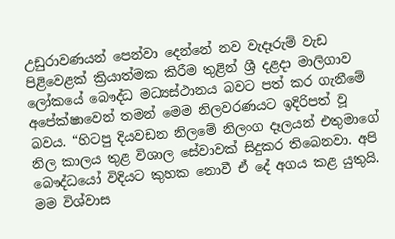උඩුරාවණයන් පෙන්වා දෙන්නේ නව වැදෑරුම් වැඩ පිළිවෙළක් ක්‍රියාත්මක කිරීම තුළින් ශ්‍රී දළදා මාලිගාව ලෝකයේ බෞද්ධ මධ්‍යස්ථානය බවට පත් කර ගැනීමේ අපේක්ෂාවෙන් තමන් මෙම නිලවරණයට ඉදිරිපත් වූ බවය. “හිටපු දියවඩන නිලමේ නිලංග දෑලයන් එතුමාගේ නිල කාලය තුළ විශාල සේවාවක් සිදුකර තිබෙනවා. අපි බෞද්ධයෝ විදියට කුහක නොවී ඒ දේ අගය කළ යුතුයි. මම විශ්වාස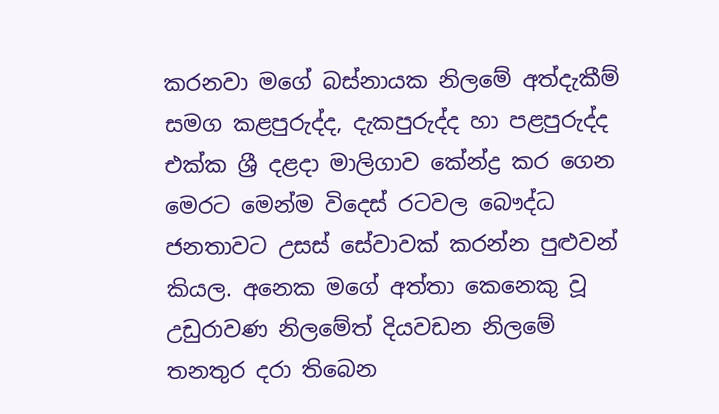කරනවා මගේ බස්නායක නිලමේ අත්දැකීම් සමග කළපුරුද්ද, දැකපුරුද්ද හා පළපුරුද්ද එක්ක ශ්‍රී දළදා මාලිගාව කේන්ද්‍ර කර ගෙන මෙරට මෙන්ම විදෙස් රටවල බෞද්ධ ජනතාවට උසස් සේවාවක් කරන්න පුළුවන් කියල. අනෙක මගේ අත්තා කෙනෙකු වූ උඩුරාවණ නිලමේත් දියවඩන නිලමේ තනතුර දරා තිබෙන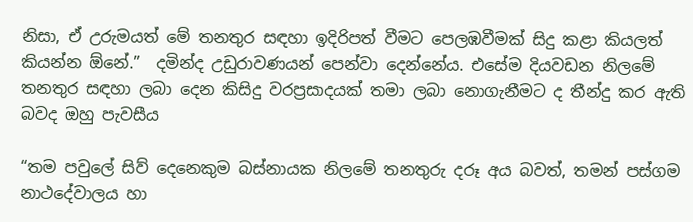නිසා, ඒ උරුමයත් මේ තනතුර සඳහා ඉදිරිපත් වීමට පෙලඹවීමක් සිදු කළා කියලත් කියන්න ඕනේ.”  දමින්ද උඩුරාවණයන් පෙන්වා දෙන්නේය. එසේම දියවඩන නිලමේ තනතුර සඳහා ලබා දෙන කිසිදු වරප්‍රසාදයක් තමා ලබා නොගැනීමට ද තීන්දු කර ඇති බවද ඔහු පැවසීය

“තම පවුලේ සිව් දෙනෙකුම බස්නායක නිලමේ තනතුරු දරූ අය බවත්, තමන් පස්ගම නාථදේවාලය හා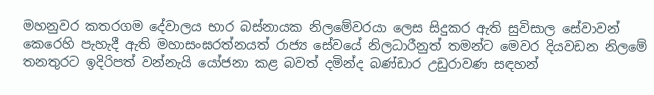මහනුවර කතරගම දේවාලය භාර බස්නායක නිලමේවරයා ලෙස සිදුකර ඇති සුවිසාල සේවාවන් කෙරෙහි පැහැදී ඇති මහාසංඝරත්නයත් රාජ්‍ය සේවයේ නිලධාරීනුත් තමන්ට මෙවර දියවඩන නිලමේ තනතුරට ඉදිරිපත් වන්නැයි යෝජනා කළ බවත් දමින්ද බණ්ඩාර උඩුරාවණ සඳහන්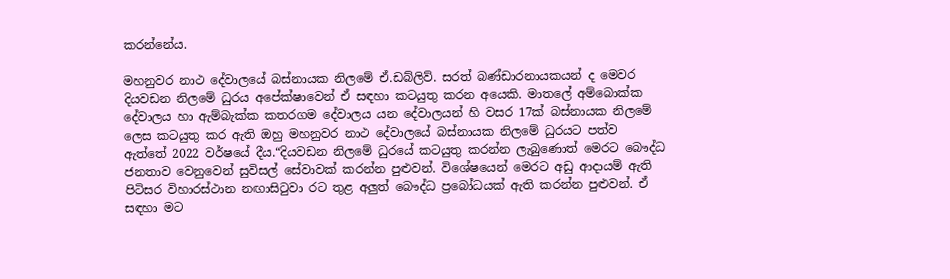කරන්නේය.

මහනුවර නාථ දේවාලයේ බස්නායක නිලමේ ඒ.ඩබ්ලිව්. සරත් බණ්ඩාරනායකයන් ද මෙවර දියවඩන නිලමේ ධුරය අපේක්ෂාවෙන් ඒ සඳහා කටයුතු කරන අයෙකි. මාතලේ අම්බොක්ක දේවාලය හා ඇම්බැක්ක කතරගම දේවාලය යන දේවාලයන් හි වසර 17ක් බස්නායක නිලමේ ලෙස කටයුතු කර ඇති ඔහු මහනුවර නාථ දේවාලයේ බස්නායක නිලමේ ධුරයට පත්ව ඇත්තේ 2022 වර්ෂයේ දීය.“දියවඩන නිලමේ ධුරයේ කටයුතු කරන්න ලැබුණොත් මෙරට බෞද්ධ ජනතාව වෙනුවෙන් සුවිසල් සේවාවක් කරන්න පුළුවන්. විශේෂයෙන් මෙරට අඩු ආදායම් ඇති පිටිසර විහාරස්ථාන නඟාසිටුවා රට තුළ අලු‍ත් බෞද්ධ ප්‍රබෝධයක් ඇති කරන්න පුළුවන්. ඒ සඳහා මට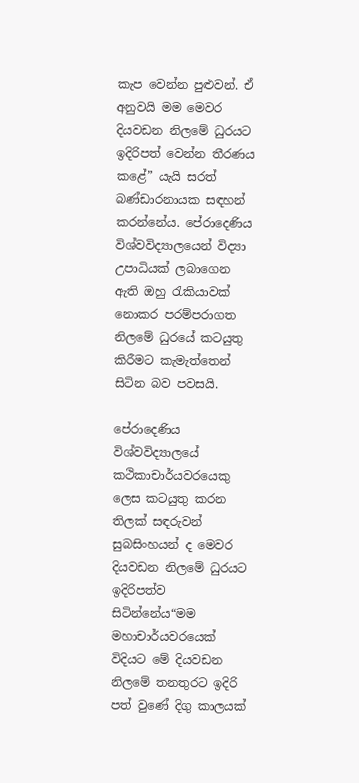කැප වෙන්න පුළුවන්. ඒ අනුවයි මම මෙවර දියවඩන නිලමේ ධුරයට ඉදිරිපත් වෙන්න තීරණය කළේ” යැයි සරත් බණ්ඩාරනායක සඳහන් කරන්නේය. පේරාදෙණිය විශ්වවිද්‍යාලයෙන් විද්‍යා  උපාධියක් ලබාගෙන ඇති ඔහු රැකියාවක් නොකර පරම්පරාගත නිලමේ ධුරයේ කටයුතු කිරීමට කැමැත්තෙන් සිටින බව පවසයි.

පේරාදෙණිය විශ්වවිද්‍යාලයේ කථිකාචාර්යවරයෙකු ලෙස කටයුතු කරන තිලක් සඳරුවන් සුබසිංහයන් ද මෙවර දියවඩන නිලමේ ධුරයට ඉදිරිපත්ව සිටින්නේය“මම මහාචාර්යවරයෙක් විදියට මේ දියවඩන නිලමේ තනතුරට ඉදිරි පත් වුණේ දිගු කාලයක්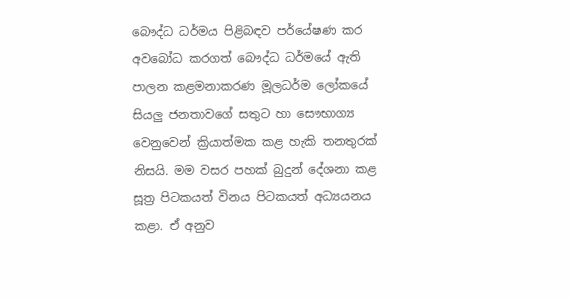බෞද්ධ ධර්මය පිළිබඳව පර්‌යේෂණ කර අවබෝධ කරගත් බෞද්ධ ධර්මයේ ඇති පාලන කළමනාකරණ මූලධර්ම ලෝකයේ සියලු‍ ජනතාවගේ සතුට හා සෞභාග්‍ය වෙනුවෙන් ක්‍රියාත්මක කළ හැකි තනතුරක් නිසයි. මම වසර පහක් බුදුන් දේශනා කළ සූත්‍ර පිටකයත් විනය පිටකයත් අධ්‍යයනය කළා. ඒ අනුව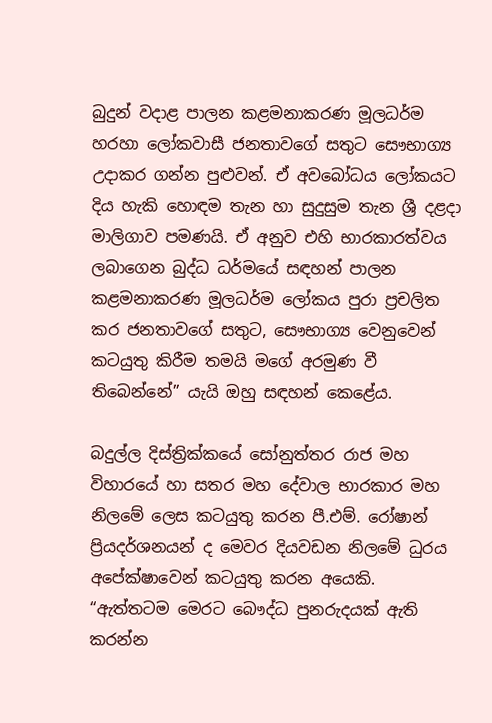බුදුන් වදාළ පාලන කළමනාකරණ මූලධර්ම හරහා ලෝකවාසී ජනතාවගේ සතුට සෞභාග්‍ය උදාකර ගන්න පුළුවන්. ඒ අවබෝධය ලෝකයට දිය හැකි හොඳම තැන හා සුදුසුම තැන ශ්‍රී දළදා මාලිගාව පමණයි. ඒ අනුව එහි භාරකාරත්වය ලබාගෙන බුද්ධ ධර්මයේ සඳහන් පාලන කළමනාකරණ මූලධර්ම ලෝකය පුරා ප්‍රචලිත කර ජනතාවගේ සතුට, සෞභාග්‍ය වෙනුවෙන් කටයුතු කිරීම තමයි මගේ අරමුණ වී තිබෙන්නේ” යැයි ඔහු සඳහන් කෙළේය.

බදුල්ල දිස්ත්‍රික්කයේ සෝනුත්තර රාජ මහ විහාරයේ හා සතර මහ දේවාල භාරකාර මහ නිලමේ ලෙස කටයුතු කරන පී.එම්. රෝෂාන් ප්‍රියදර්ශනයන් ද මෙවර දියවඩන නිලමේ ධුරය අපේක්ෂාවෙන් කටයුතු කරන අයෙකි. “ඇත්තටම මෙරට බෞද්ධ පුනරුදයක් ඇති කරන්න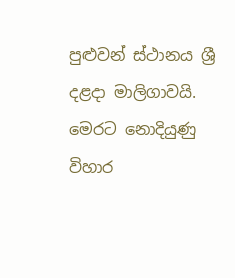පුළුවන් ස්ථානය ශ්‍රී  දළදා මාලිගාවයි. මෙරට නොදියුණු විහාර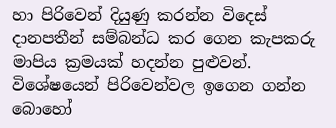හා පිරිවෙන් දියුණු කරන්න විදෙස් දානපතීන් සම්බන්ධ කර ගෙන කැපකරු මාපිය ක්‍රමයක් හදන්න පුළුවන්. විශේෂයෙන් පිරිවෙන්වල ඉගෙන ගන්න බොහෝ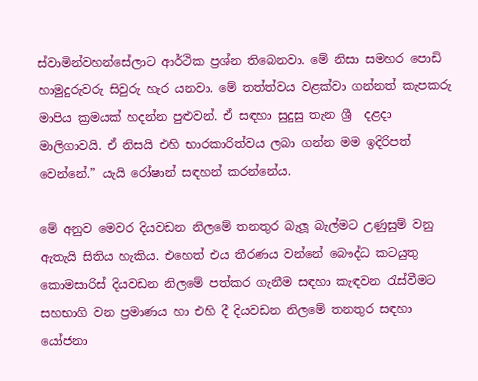ස්වාමින්වහන්සේලාට ආර්ථික ප්‍රශ්න තිබෙනවා. මේ නිසා සමහර පොඩි හාමුදුරුවරු සිවුරු හැර යනවා. මේ තත්ත්වය වළක්වා ගන්නත් කැපකරු මාපිය ක්‍රමයක් හදන්න පුළුවන්. ඒ සඳහා සුදුසු තැන ශ්‍රී  දළදා මාලිගාවයි. ඒ නිසයි එහි භාරකාරිත්වය ලබා ගන්න මම ඉදිරිපත් වෙන්නේ.” යැයි රෝෂාන් සඳහන් කරන්නේය.

මේ අනුව මෙවර දියවඩන නිලමේ තනතුර බැලූ බැල්මට උණුසුම් වනු ඇතැයි සිතිය හැකිය. එහෙත් එය තීරණය වන්නේ බෞද්ධ කටයුතු කොමසාරිස් දියවඩන නිලමේ පත්කර ගැනීම සඳහා කැඳවන රැස්වීමට සහභාගි වන ප්‍රමාණය හා එහි දී දියවඩන නිලමේ තනතුර සඳහා යෝජනා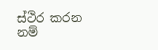ස්ථිර කරන නම්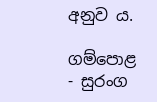අනුව ය.

ගම්පොළ - සුරංග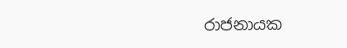රාජනායක